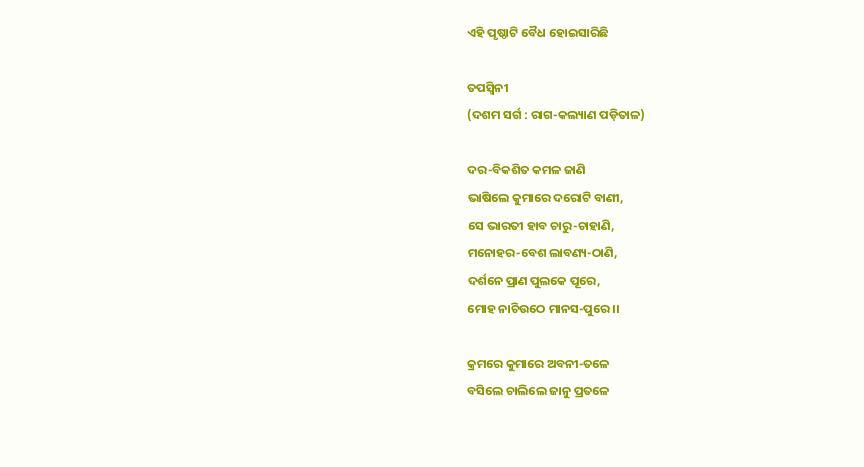ଏହି ପୃଷ୍ଠାଟି ବୈଧ ହୋଇସାରିଛି

ତପସ୍ୱିନୀ
(ଦଶମ ସର୍ଗ : ରାଗ-କଲ୍ୟାଣ ପଡ଼ିତାଳ)

ଦର-ବିକଶିତ କମଳ ଜାଣି
ଭାଷିଲେ କୁମାରେ ଦରୋଟି ବାଣୀ,
ସେ ଭାରତୀ ହାବ ଚାରୁ-ଚାହାଣି,
ମନୋହର-ବେଶ ଲାବଣ୍ୟ-ଠାଣି,
ଦର୍ଶନେ ପ୍ରାଣ ପୁଲକେ ପୂରେ,
ମୋହ ନାଚିଉଠେ ମାନସ-ପୁରେ ।।

କ୍ରମରେ କୁମାରେ ଅବନୀ-ତଳେ
ବସିଲେ ଚାଲିଲେ ଜାନୁ ପ୍ରତଳେ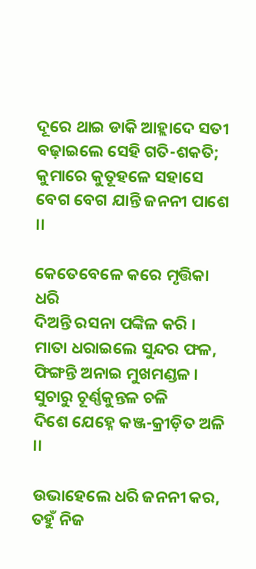ଦୂରେ ଥାଇ ଡାକି ଆହ୍ଲାଦେ ସତୀ
ବଢ଼ାଇଲେ ସେହି ଗତି-ଶକତି;
କୁମାରେ କୁତୂହଳେ ସହାସେ
ବେଗ ବେଗ ଯାନ୍ତି ଜନନୀ ପାଶେ ।।

କେତେବେଳେ କରେ ମୃତ୍ତିକା ଧରି
ଦିଅନ୍ତି ରସନା ପଙ୍କିଳ କରି ।
ମାତା ଧରାଇଲେ ସୁନ୍ଦର ଫଳ,
ଫିଙ୍ଗନ୍ତି ଅନାଇ ମୁଖମଣ୍ଡଳ ।
ସୁଚାରୁ ଚୂର୍ଣ୍ଣକୁନ୍ତଳ ଚଳି
ଦିଶେ ଯେହ୍ନେ କଞ୍ଜ-କ୍ରୀଡ଼ିତ ଅଳି ।।

ଉଭାହେଲେ ଧରି ଜନନୀ କର,
ତହୁଁ ନିଜ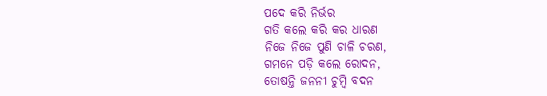ପଦେ କରି ନିର୍ଭର
ଗତି କଲେ କରି କର ଧାରଣ
ନିଜେ ନିଜେ ପୁଣି ଚାଳି ଚରଣ,
ଗମନେ ପଡ଼ି କଲେ ରୋଦନ,
ତୋଷନ୍ତି ଜନନୀ ଚୁମ୍ବି ବଦନ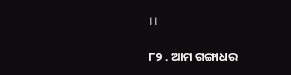।।

୮୨ . ଆମ ଗଙ୍ଗାଧର